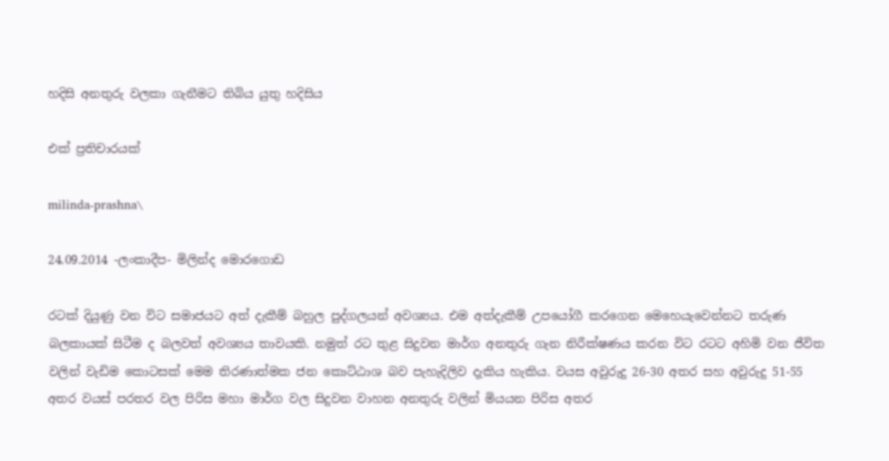හදිසි අනතුරු වලකා ගැනීමට තිබිය යුතු හදිසිය

එක් ප්‍රතිචාරයක්

milinda-prashna\

24.09.2014 -ලංකාදීප- මිලින්ද මොරගොඩ

රටක් දියුණු වන විට සමාජයට අත් දැකීම් බහුල පුද්ගලයන් අවශ්‍යය. එම අත්දැකීම් උපයෝගී කරගෙන මෙහෙයැවෙන්නට තරුණ බලකායක් සිටීම ද බලවත් අවශ්‍යය තාවයකි. නමුත් රට තුළ සිදුවන මාර්ග අනතුරු ගැන නිරීක්ෂණය කරන විට රටට අහිමි වන ජීවිත වලින් වැඩිම කොටසක් මෙම තිරණාත්මක ජන කොට්ඨාශ බව පැහැදිලිව දැකිය හැකිය. වයස අවුරුදු 26-30 අතර සහ අවුරුදු 51-55 අතර වයස් පරතර වල පිරිස මහා මාර්ග වල සිදුවන වාහන අනතුරු වලින් මියයන පිරිස අතර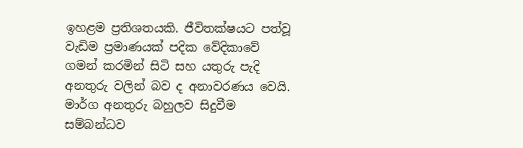ඉහළම ප්‍රතිශතයකි. ජීවිතක්ෂයට පත්වූ වැඩිම ප්‍රමාණයක් පදික වේදිකාවේ ගමන් කරමින් සිටි සහ යතුරු පැදි අනතුරු වලින් බව ද අනාවරණය වෙයි. මාර්ග අනතුරු බහුලව සිදුවීම සම්බන්ධව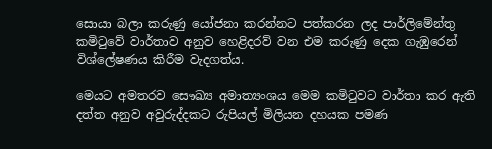සොයා බලා කරුණු යෝජනා කරන්නට පත්කරන ලද පාර්ලිමේන්තු කමිටුවේ වාර්තාව අනුව හෙළිදරව් වන එම කරුණු දෙක ගැඹුරෙන් විශ්ලේෂණය කිරීම වැදගත්ය.

මෙයට අමතරව සෞඛ්‍ය අමාත්‍යංශය මෙම කමිටුවට වාර්තා කර ඇති දත්ත අනුව අවුරුද්දකට රුපියල් මිලියන දහයක පමණ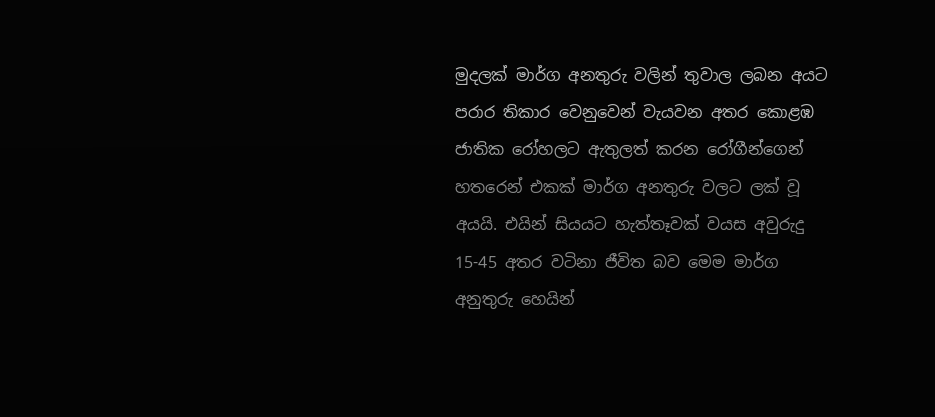මුදලක් මාර්ග අනතුරු වලින් තුවාල ලබන අයට පරාර තිකාර වෙනුවෙන් වැයවන අතර කොළඹ ජාතික රෝහලට ඇතුලත් කරන රෝගීන්ගෙන් හතරෙන් එකක් මාර්ග අනතුරු වලට ලක් වූ අයයි. එයින් සියයට හැත්තෑවක් වයස අවුරුදු 15-45 අතර වටිනා ජීවිත බව මෙම මාර්ග අනුතුරු හෙයින්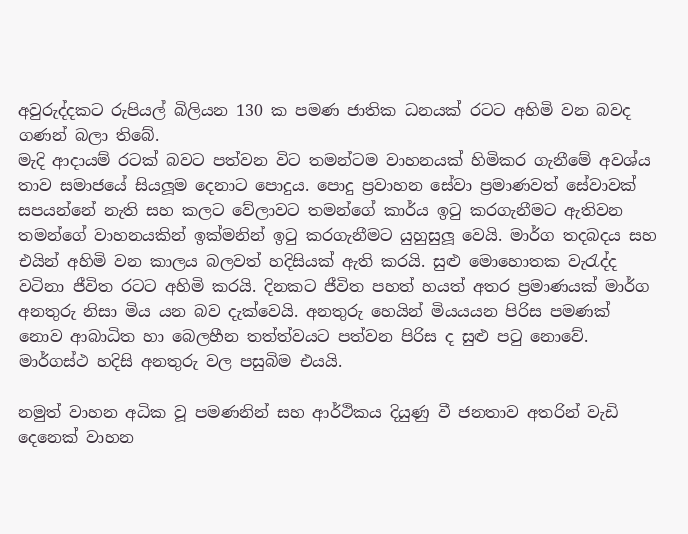අවුරුද්දකට රුපියල් බිලියන 130 ක පමණ ජාතික ධනයක් රටට අහිමි වන බවද ගණන් බලා තිබේ.
මැදි ආදායම් රටක් බවට පත්වන විට තමන්ටම වාහනයක් හිමිකර ගැනීමේ අවශ්ය තාව සමාජයේ සියලූම දෙනාට පොදුය. පොදු ප්‍රවාහන සේවා ප්‍රමාණවත් සේවාවක් සපයන්නේ නැති සහ කලට වේලාවට තමන්ගේ කාර්ය ඉටු කරගැනීමට ඇතිවන තමන්ගේ වාහනයකින් ඉක්මනින් ඉටු කරගැනීමට යුහුසුලූ වෙයි. මාර්ග තදබදය සහ එයින් අහිමි වන කාලය බලවත් හදිසියක් ඇති කරයි. සුළු මොහොතක වැරැද්ද වටිනා ජීවිත රටට අහිමි කරයි. දිනකට ජීවිත පහත් හයත් අතර ප්‍රමාණයක් මාර්ග අනතුරු නිසා මිය යන බව දැක්වෙයි. අනතුරු හෙයින් මියයයන පිරිස පමණක් නොව ආබාධිත හා බෙලහීන තත්ත්වයට පත්වන පිරිස ද සුළු පටු නොවේ. මාර්ගස්ථ හදිසි අනතුරු වල පසුබිම එයයි.

නමුත් වාහන අධික වූ පමණනින් සහ ආර්ථිකය දියුණු වී ජනතාව අතරින් වැඩි දෙනෙක් වාහන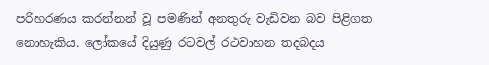පරිහරණය කරන්නන් වූ පමණින් අනතුරු වැඩිවන බව පිළිගත නොහැකිය. ලෝකයේ දියුණු රටවල් රථවාහන තදබදය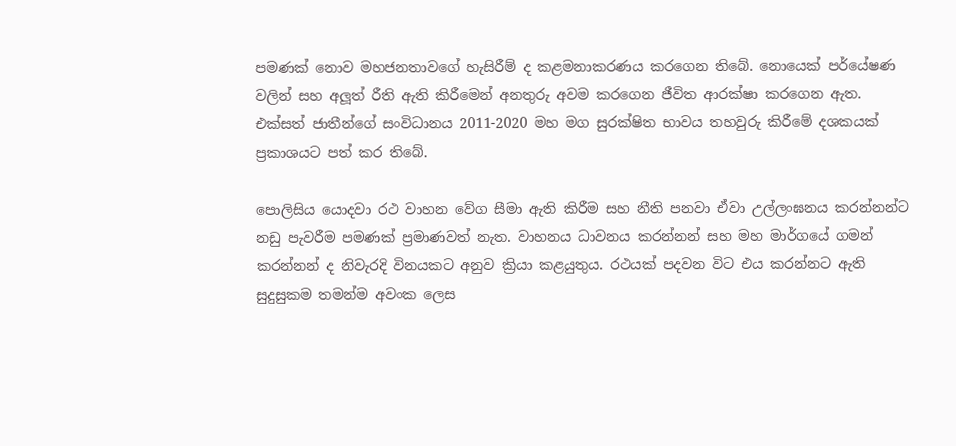පමණක් නොව මහජනතාවගේ හැසිරීම් ද කළමනාකරණය කරගෙන තිබේ. නොයෙක් පර්යේෂණ වලින් සහ අලූත් රීති ඇති කිරීමෙන් අනතුරු අවම කරගෙන ජීවිත ආරක්ෂා කරගෙන ඇත. එක්සත් ජාතීන්ගේ සංවිධානය 2011-2020 මහ මග සුරක්ෂිත භාවය තහවුරු කිරීමේ දශකයක් ප්‍රකාශයට පත් කර තිබේ.

පොලිසිය යොදවා රථ වාහන වේග සීමා ඇති කිරීම සහ නීති පනවා ඒවා උල්ලංඝනය කරන්නන්ට නඩු පැවරීම පමණක් ප්‍රමාණවත් නැත. වාහනය ධාවනය කරන්නන් සහ මහ මාර්ගයේ ගමන් කරන්නන් ද නිවැරදි විනයකට අනුව ක්‍රියා කළයුතුය. රථයක් පදවන විට එය කරන්නට ඇති සුදුසුකම තමන්ම අවංක ලෙස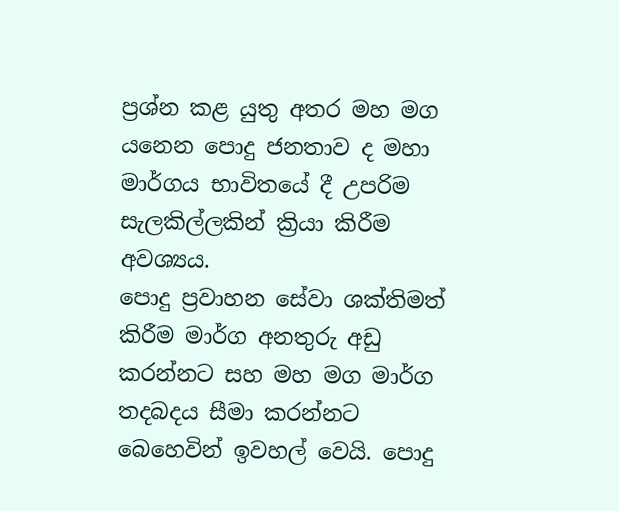ප්‍රශ්න කළ යුතු අතර මහ මග යනෙන පොදු ජනතාව ද මහා මාර්ගය භාවිතයේ දී උපරිම සැලකිල්ලකින් ක්‍රියා කිරීම අවශ්‍යය.
පොදු ප්‍රවාහන සේවා ශක්තිමත් කිරීම මාර්ග අනතුරු අඩු කරන්නට සහ මහ මග මාර්ග තදබදය සීමා කරන්නට බෙහෙවින් ඉවහල් වෙයි. පොදු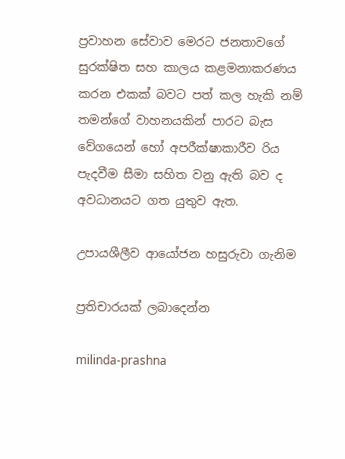ප්‍රවාහන සේවාව මෙරට ජනතාවගේ සුරක්ෂිත සහ කාලය කළමනාකරණය කරන එකක් බවට පත් කල හැකි නම් තමන්ගේ වාහනයකින් පාරට බැස වේගයෙන් හෝ අපරීක්ෂාකාරීව රිය පැදවීම සීමා සහිත වනු ඇති බව ද අවධානයට ගත යුතුව ඇත.

උපායශීලීව ආයෝජන හසුරුවා ගැනිම

ප්‍රතිචාරයක් ලබාදෙන්න

milinda-prashna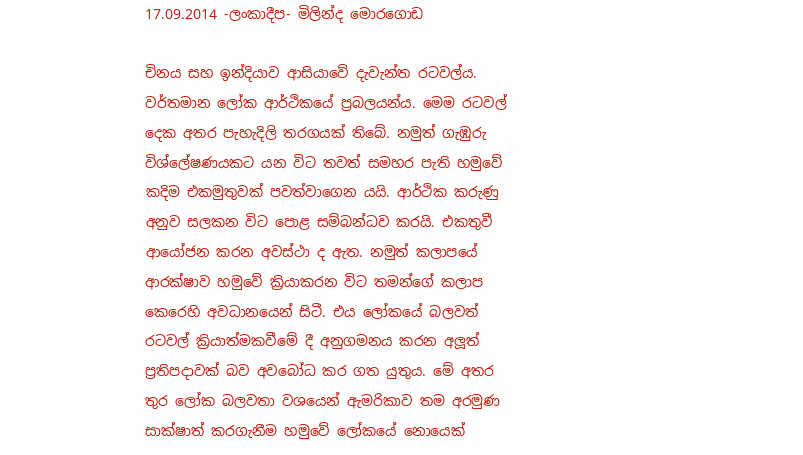17.09.2014 -ලංකාදීප- මිලින්ද මොරගොඩ

චිනය සහ ඉන්දියාව ආසියාවේ දැවැන්ත රටවල්ය. වර්තමාන ලෝක ආර්ථිකයේ ප්‍රබලයන්ය. මෙම රටවල් දෙක අතර පැහැදිලි තරගයක් තිබේ. නමුත් ගැඹුරු විශ්ලේෂණයකට යන විට තවත් සමහර පැති හමුවේ කදිම එකමුතුවක් පවත්වාගෙන යයි. ආර්ථික කරුණු අනුව සලකන විට පොළ සම්බන්ධව කරයි. එකතුවී ආයෝජන කරන අවස්ථා ද ඇත. නමුත් කලාපයේ ආරක්ෂාව හමුවේ ක්‍රියාකරන විට තමන්ගේ කලාප කෙරෙහි අවධානයෙන් සිටී. එය ලෝකයේ බලවත් රටවල් ක්‍රියාත්මකවීමේ දී අනුගමනය කරන අලූත් ප්‍රතිපදාවක් බව අවබෝධ කර ගත යුතුය. මේ අතර තුර ලෝක බලවතා වශයෙන් ඇමරිකාව තම අරමුණ සාක්ෂාත් කරගැනීම හමුවේ ලෝකයේ නොයෙක්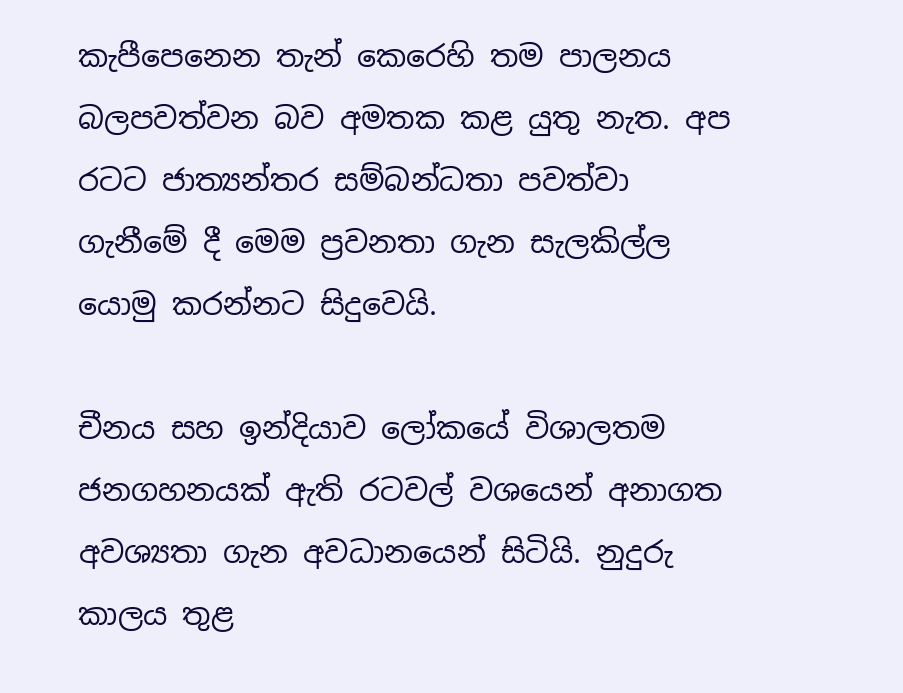කැපීපෙනෙන තැන් කෙරෙහි තම පාලනය බලපවත්වන බව අමතක කළ යුතු නැත. අප රටට ජාත්‍යන්තර සම්බන්ධතා පවත්වා ගැනීමේ දී මෙම ප්‍රවනතා ගැන සැලකිල්ල යොමු කරන්නට සිදුවෙයි.

චීනය සහ ඉන්දියාව ලෝකයේ විශාලතම ජනගහනයක් ඇති රටවල් වශයෙන් අනාගත අවශ්‍යතා ගැන අවධානයෙන් සිටියි. නුදුරු කාලය තුළ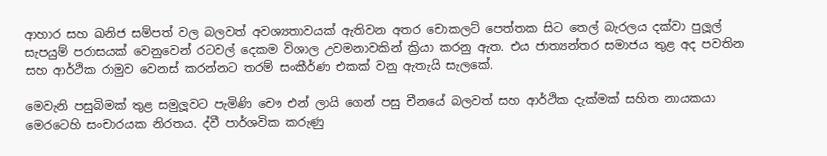ආහාර සහ ඛනිජ සම්පත් වල බලවත් අවශ්‍යතාවයක් ඇතිවන අතර චොකලට් පෙත්තක සිට තෙල් බැරලය දක්වා පුලූල් සැපයුම් පරාසයක් වෙනුවෙන් රටවල් දෙකම විශාල උවමනාවකින් ක්‍රියා කරනු ඇත. එය ජාත්‍යන්තර සමාජය තුළ අද පවතින සහ ආර්ථික රාමුව වෙනස් කරන්නට තරම් සංකීර්ණ එකක් වනු ඇතැයි සැලකේ.

මෙවැනි පසුබිමක් තුළ සමුලූවට පැමිණි චෞ එන් ලායි ගෙන් පසු චීනයේ බලවත් සහ ආර්ථික දැක්මක් සහිත නායකයා මෙරටෙහි සංචාරයක නිරතය. ද්වී පාර්ශවික කරුණු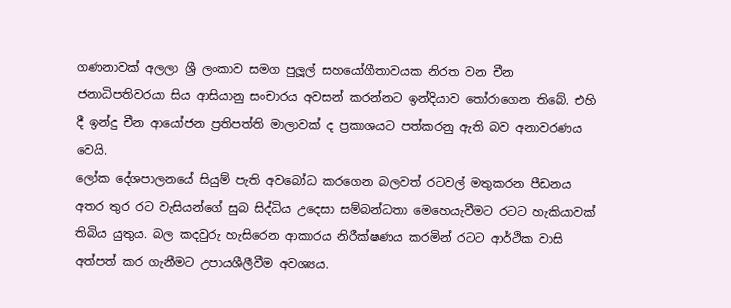ගණනාවක් අලලා ශ්‍රී ලංකාව සමග පුලූල් සහයෝගීතාවයක නිරත වන චීන ජනාධිපතිවරයා සිය ආසියානු සංචාරය අවසන් කරන්නට ඉන්දියාව තෝරාගෙන තිබේ. එහි දී ඉන්දු චීන ආයෝජන ප්‍රතිපත්ති මාලාවක් ද ප්‍රකාශයට පත්කරනු ඇති බව අනාවරණය වෙයි.
ලෝක දේශපාලනයේ සියුම් පැති අවබෝධ කරගෙන බලවත් රටවල් මතුකරන පීඩනය අතර තුර රට වැසියන්ගේ සුබ සිද්ධිය උදෙසා සම්බන්ධතා මෙහෙයැවීමට රටට හැකියාවක් තිබිය යුතුය. බල කදවුරු හැසිරෙන ආකාරය නිරීක්ෂණය කරමින් රටට ආර්ථික වාසි අත්පත් කර ගැනීමට උපායශීලීවීම අවශ්‍යය.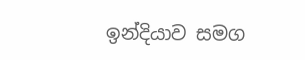ඉන්දියාව සමග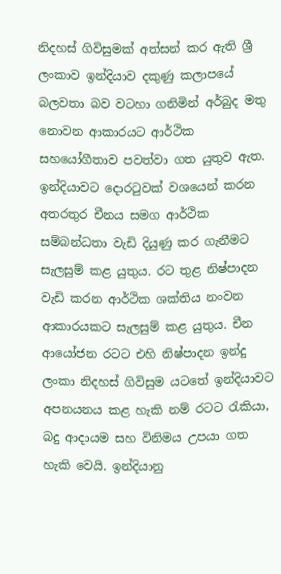නිදහස් ගිවිසුමක් අත්සන් කර ඇති ශ්‍රී ලංකාව ඉන්දියාව දකුණු කලාපයේ බලවතා බව වටහා ගනිමින් අර්බුද මතු නොවන ආකාරයට ආර්ථික සහයෝගීතාව පවත්වා ගත යුතුව ඇත. ඉන්දියාවට දොරටුවක් වශයෙන් කරන අතරතුර චීනය සමග ආර්ථික සම්බන්ධතා වැඩි දියුණු කර ගැනීමට සැලසුම් කළ යුතුය. රට තුළ නිෂ්පාදන වැඩි කරන ආර්ථික ශක්තිය නංවන ආකාරයකට සැලසුම් කළ යුතුය. චීන ආයෝජන රටට එහි නිෂ්පාදන ඉන්දු ලංකා නිදහස් ගිවිසුම යටතේ ඉන්දියාවට අපනයනය කළ හැකි නම් රටට රැකියා, බදු ආදායම සහ විනිමය උපයා ගත හැකි වෙයි. ඉන්දියානු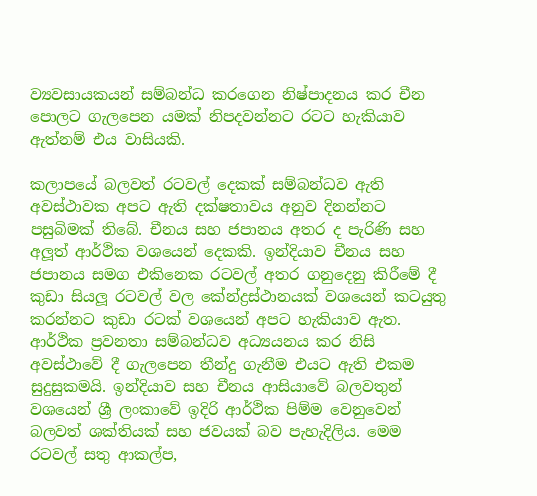ව්‍යවසායකයන් සම්බන්ධ කරගෙන නිෂ්පාදනය කර චීන පොලට ගැලපෙන යමක් නිපදවන්නට රටට හැකියාව ඇත්නම් එය වාසියකි.

කලාපයේ බලවත් රටවල් දෙකක් සම්බන්ධව ඇති අවස්ථාවක අපට ඇති දක්ෂතාවය අනුව දිනන්නට පසුබිමක් තිබේ. චීනය සහ ජපානය අතර ද පැරිණි සහ අලූත් ආර්ථික වශයෙන් දෙකකි. ඉන්දියාව චීනය සහ ජපානය සමග එකිනෙක රටවල් අතර ගනුදෙනු කිරීමේ දී කුඩා සියලූ රටවල් වල කේන්ද්‍රස්ථානයක් වශයෙන් කටයුතු කරන්නට කුඩා රටක් වශයෙන් අපට හැකියාව ඇත. ආර්ථික ප්‍රවනතා සම්බන්ධව අධ්‍යයනය කර නිසි අවස්ථාවේ දී ගැලපෙන තීන්දු ගැනීම එයට ඇති එකම සුදුසුකමයි. ඉන්දියාව සහ චීනය ආසියාවේ බලවතුන් වශයෙන් ශ්‍රී ලංකාවේ ඉදිරි ආර්ථික පිම්ම වෙනුවෙන් බලවත් ශක්තියක් සහ ජවයක් බව පැහැදිලිය. මෙම රටවල් සතු ආකල්ප,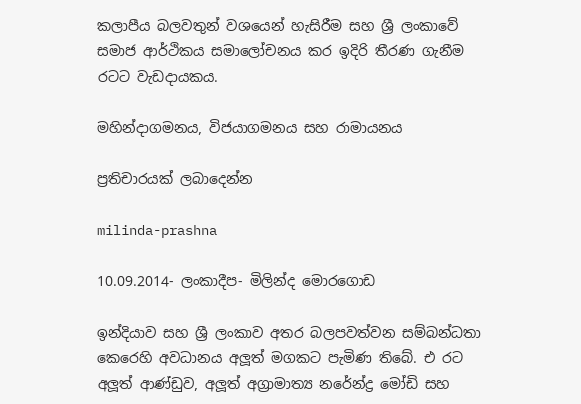කලාපීය බලවතුන් වශයෙන් හැසිරීම සහ ශ්‍රී ලංකාවේ සමාජ ආර්ථිකය සමාලෝචනය කර ඉදිරි තීරණ ගැනීම රටට වැඩදායකය.

මහින්දාගමනය, විජයාගමනය සහ රාමායනය

ප්‍රතිචාරයක් ලබාදෙන්න

milinda-prashna

10.09.2014- ලංකාදීප- මිලින්ද මොරගොඩ

ඉන්දියාව සහ ශ්‍රී ලංකාව අතර බලපවත්වන සම්බන්ධතා කෙරෙහි අවධානය අලූත් මගකට පැමිණ තිබේ. එ රට අලූත් ආණ්ඩුව, අලූත් අග්‍රාමාත්‍ය නරේන්ද්‍ර මෝඩි සහ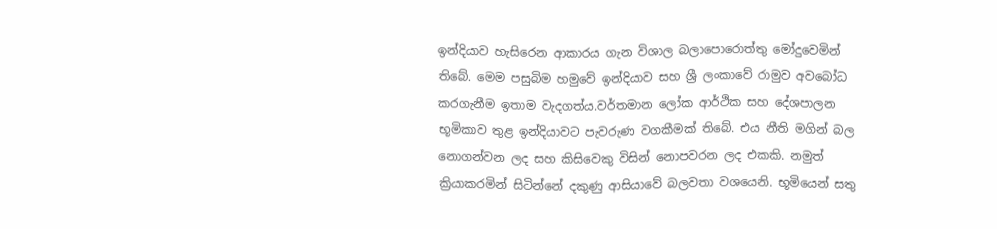ඉන්දියාව හැසිරෙන ආකාරය ගැන විශාල බලාපොරොත්තු මෝදුවෙමින් තිබේ. මෙම පසුබිම හමුවේ ඉන්දියාව සහ ශ්‍රී ලංකාවේ රාමුව අවබෝධ කරගැනීම ඉතාම වැදගත්ය.වර්තමාන ලෝක ආර්ථික සහ දේශපාලන භූමිකාව තුළ ඉන්දියාවට පැවරුණ වගකීමක් තිබේ. එය නීති මගින් බල නොගන්වන ලද සහ කිසිවෙකු විසින් නොපවරන ලද එකකි. නමුත් ක්‍රියාකරමින් සිටින්නේ දකුණු ආසියාවේ බලවතා වශයෙනි. භූමියෙන් සතු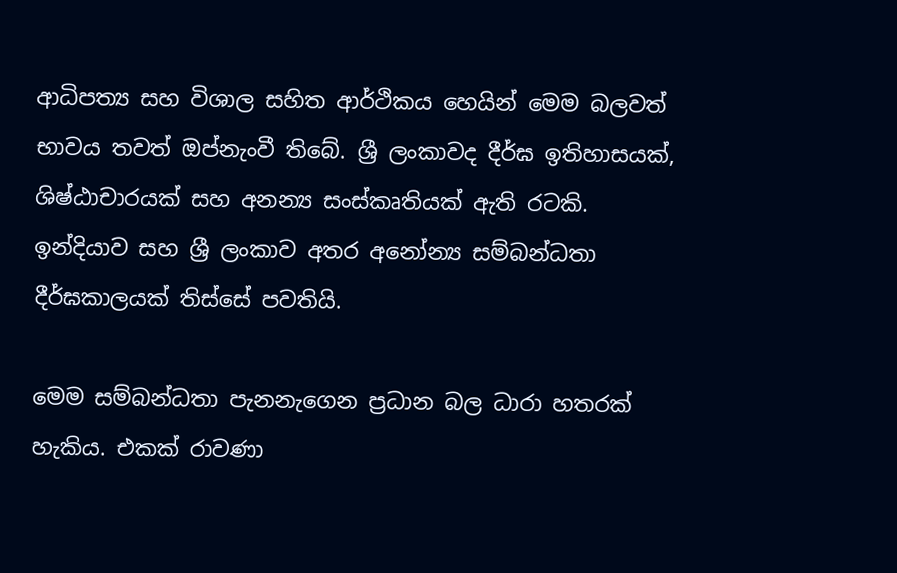ආධිපත්‍ය සහ විශාල සහිත ආර්ථිකය හෙයින් මෙම බලවත් භාවය තවත් ඔප්නැංවී තිබේ. ශ්‍රී ලංකාවද දීර්ඝ ඉතිහාසයක්, ශිෂ්ඨාචාරයක් සහ අනන්‍ය සංස්කෘතියක් ඇති රටකි.
ඉන්දියාව සහ ශ්‍රී ලංකාව අතර අනෝන්‍ය සම්බන්ධතා දීර්ඝකාලයක් තිස්සේ පවතියි.

මෙම සම්බන්ධතා පැනනැගෙන ප්‍රධාන බල ධාරා හතරක් හැකිය. එකක් රාවණා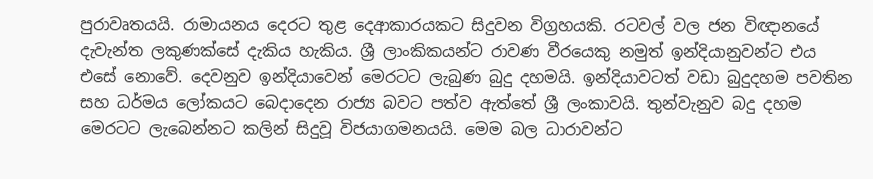පුරාවෘතයයි. රාමායනය දෙරට තුළ දෙආකාරයකට සිදුවන විග්‍රහයකි. රටවල් වල ජන විඥානයේ දැවැන්ත ලකුණක්සේ දැකිය හැකිය. ශ්‍රී ලාංකිකයන්ට රාවණ වීරයෙකු නමුත් ඉන්දියානුවන්ට එය එසේ නොවේ. දෙවනුව ඉන්දියාවෙන් මෙරටට ලැබුණ බුදු දහමයි. ඉන්දියාවටත් වඩා බුදුදහම පවතින සහ ධර්මය ලෝකයට බෙදාදෙන රාජ්‍ය බවට පත්ව ඇත්තේ ශ්‍රී ලංකාවයි. තුන්වැනුව බදු දහම මෙරටට ලැබෙන්නට කලින් සිදුවූ විජයාගමනයයි. මෙම බල ධාරාවන්ට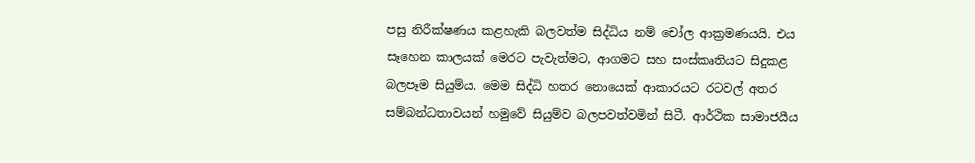පසු නිරීක්ෂණය කළහැකි බලවත්ම සිද්ධිය නම් චෝල ආක්‍රමණයයි. එය සෑහෙන කාලයක් මෙරට පැවැත්මට, ආගමට සහ සංස්කෘතියට සිදුකළ බලපෑම සියුම්ය. මෙම සිද්ධි හතර නොයෙක් ආකාරයට රටවල් අතර සම්බන්ධතාවයන් හමුවේ සියුම්ව බලපවත්වමින් සිටී. ආර්ථික සාමාජයීය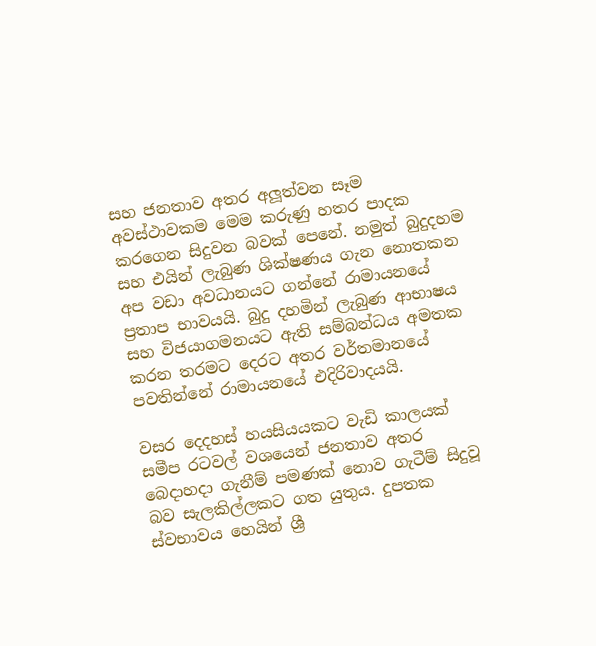සහ ජනතාව අතර අලූත්වන සෑම අවස්ථාවකම මෙම කරුණු හතර පාදක කරගෙන සිදුවන බවක් පෙනේ. නමුත් බුදුදහම සහ එයින් ලැබුණ ශික්ෂණය ගැන නොතකන අප වඩා අවධානයට ගන්නේ රාමායනයේ ප්‍රතාප භාවයයි. බුදු දහමින් ලැබුණ ආභාෂය සහ විජයාගමනයට ඇති සම්බන්ධය අමතක කරන තරමට දෙරට අතර වර්තමානයේ පවතින්නේ රාමායනයේ එදිරිවාදයයි.

වසර දෙදහස් හයසියයකට වැඩි කාලයක් සමීප රටවල් වශයෙන් ජනතාව අතර බෙදාහදා ගැනීම් පමණක් නොව ගැටීම් සිදුවූ බව සැලකිල්ලකට ගත යුතුය. දුපතක ස්වභාවය හෙයින් ශ්‍රී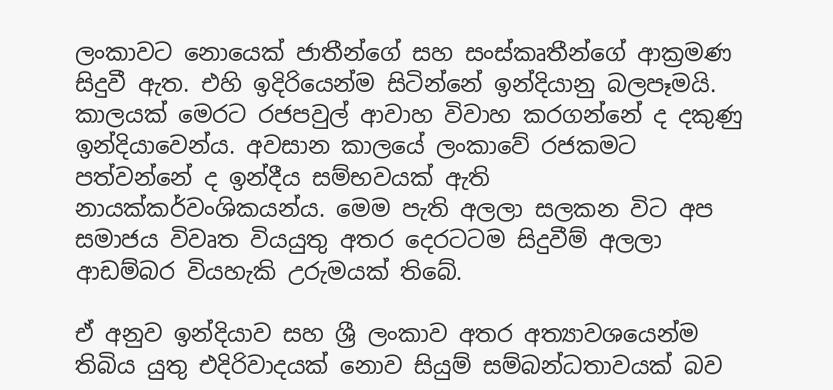ලංකාවට නොයෙක් ජාතීන්ගේ සහ සංස්කෘතීන්ගේ ආක්‍රමණ සිදුවී ඇත. එහි ඉදිරියෙන්ම සිටින්නේ ඉන්දියානු බලපෑමයි. කාලයක් මෙරට රජපවුල් ආවාහ විවාහ කරගන්නේ ද දකුණු ඉන්දියාවෙන්ය. අවසාන කාලයේ ලංකාවේ රජකමට පත්වන්නේ ද ඉන්දීය සම්භවයක් ඇති නායක්කර්වංශිකයන්ය. මෙම පැති අලලා සලකන විට අප සමාජය විවෘත වියයුතු අතර දෙරටටම සිදුවීම් අලලා ආඩම්බර වියහැකි උරුමයක් තිබේ.

ඒ අනුව ඉන්දියාව සහ ශ්‍රී ලංකාව අතර අත්‍යාවශයෙන්ම තිබිය යුතු එදිරිවාදයක් නොව සියුම් සම්බන්ධතාවයක් බව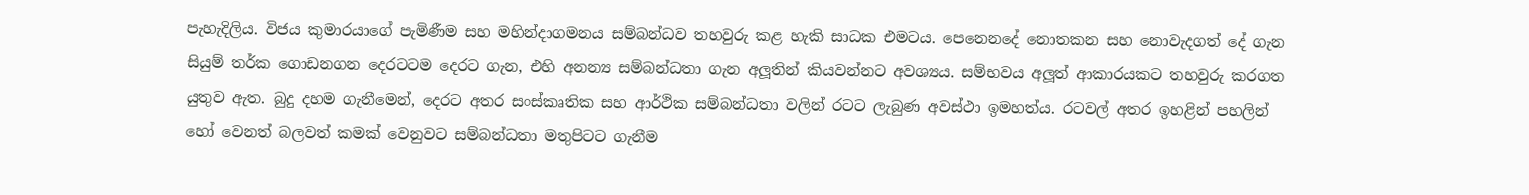පැහැදිලිය. විජය කුමාරයාගේ පැමිණීම සහ මහින්දාගමනය සම්බන්ධව තහවුරු කළ හැකි සාධක එමටය. පෙනෙනදේ නොතකන සහ නොවැදගත් දේ ගැන සියුම් තර්ක ගොඩනගන දෙරටටම දෙරට ගැන, එහි අනන්‍ය සම්බන්ධතා ගැන අලූතින් කියවන්නට අවශ්‍යය. සම්භවය අලූත් ආකාරයකට තහවුරු කරගත යුතුව ඇත. බුදු දහම ගැනීමෙන්, දෙරට අතර සංස්කෘතික සහ ආර්ථික සම්බන්ධතා වලින් රටට ලැබුණ අවස්ථා ඉමහත්ය. රටවල් අතර ඉහළින් පහලින් හෝ වෙනත් බලවත් කමක් වෙනුවට සම්බන්ධතා මතුපිටට ගැනීම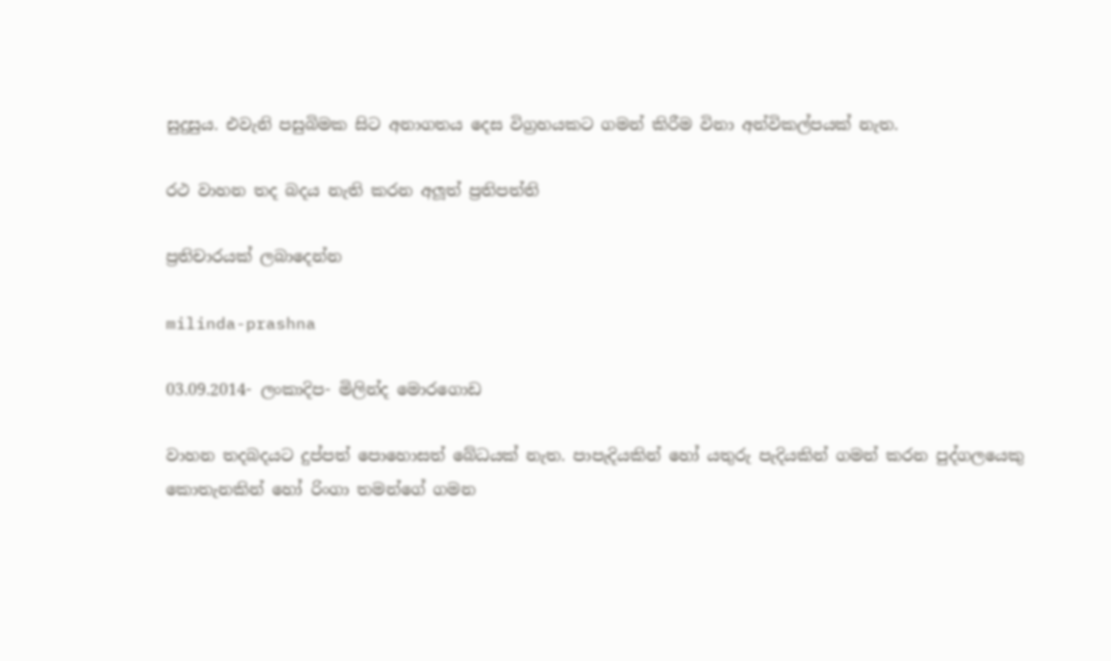සුදුසුය. එවැනි පසුබිමක සිට අනාගතය දෙස විග්‍රහයකට ගමන් කිරීම විනා අන්විකල්පයක් නැත.

රථ වාහන තද බදය නැති කරන අලූත් ප්‍රතිපත්ති

ප්‍රතිචාරයක් ලබාදෙන්න

milinda-prashna

03.09.2014- ලංකාදිප- මිලින්ද මොරගොඩ

වාහන තදබදයට දුප්පත් පොහොසත් බේධයක් නැත. පාපැදියකින් හෝ යතුරු පැදියකින් ගමන් කරන පුද්ගලයෙකු කොතැනකින් හෝ රිංගා තමන්ගේ ගමන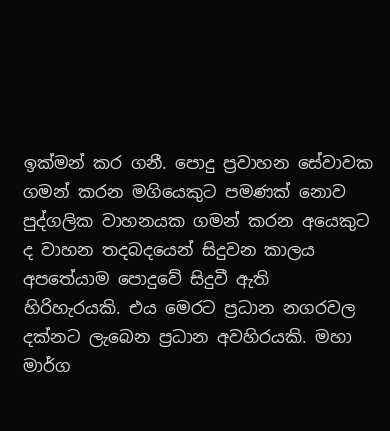ඉක්මන් කර ගනී. පොදු ප්‍රවාහන සේවාවක ගමන් කරන මගියෙකුට පමණක් නොව පුද්ගලික වාහනයක ගමන් කරන අයෙකුට ද වාහන තදබදයෙන් සිදුවන කාලය අපතේයාම පොදුවේ සිදුවී ඇති හිරිහැරයකි. එය මෙරට ප්‍රධාන නගරවල දක්නට ලැබෙන ප්‍රධාන අවහිරයකි. මහා මාර්ග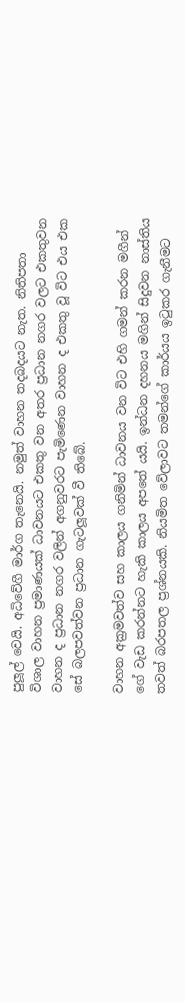පුලූල් වෙයි. අධිවේගී මාර්ග තැනෙයි. නමුත් වාහන තදබදයට නැත. නිතිපතා විශාල වාහන ප්‍රමාණයක් ධාවනයට එකතු වන අතර ප්‍රධාන නගර වලට එකතුවන වාහන ද ප්‍රධාන නගර වලින් අගනුවරට පැමිණෙන වාහන ද එකතු වූ විට එය එක සේ බලපවත්වන ප්‍රධාන ගැටලූවක් වී තිබේ.

වාහන අක්‍රමවත්ව සහ කාලය ගනිමින් ධාවනය වන විට එහි ගමන් කරන මගීන් ගේ වැඩ කරන්නට හැකි කාලය අපතේ යයි. ඉන්ධන දහනය මගින් සිදුවන නාස්තිය තවත් බරපතල ප්‍රශ්නයකි. නියමිත වේලාවට තමන්ගේ කාර්යය ඉටුකර ගැනීමට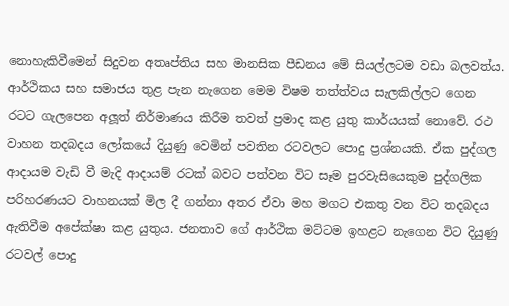නොහැකිවීමෙන් සිදුවන අතෘප්තිය සහ මානසික පීඩනය මේ සියල්ලටම වඩා බලවත්ය. ආර්ථිකය සහ සමාජය තුළ පැන නැගෙන මෙම විෂම තත්ත්වය සැලකිල්ලට ගෙන රටට ගැලපෙන අලූත් නිර්මාණය කිරීම තවත් ප්‍රමාද කළ යුතු කාර්යයක් නොවේ. රථ වාහන තදබදය ලෝකයේ දියුණු වෙමින් පවතින රටවලට පොදු ප්‍රශ්නයකි. ඒක පුද්ගල ආදායම වැඩි වී මැදි ආදායම් රටක් බවට පත්වන විට සෑම පුරවැසියෙකුම පුද්ගලික පරිහරණයට වාහනයක් මිල දී ගන්නා අතර ඒවා මහ මගට එකතු වන විට තදබදය ඇතිවීම අපේක්ෂා කළ යුතුය. ජනතාව ගේ ආර්ථික මට්ටම ඉහළට නැගෙන විට දියුණු රටවල් පොදු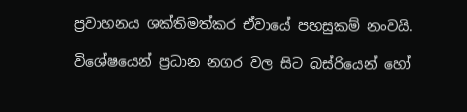ප්‍රවාහනය ශක්තිමත්කර ඒවායේ පහසුකම් නංවයි.

විශේෂයෙන් ප්‍රධාන නගර වල සිට බස්රියෙන් හෝ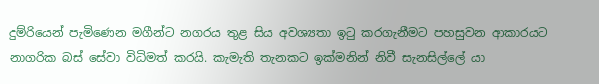දුම්රියෙන් පැමිණෙන මගීන්ට නගරය තුළ සිය අවශ්‍යතා ඉටු කරගැනීමට පහසුවන ආකාරයට නාගරික බස් සේවා විධිමත් කරයි. කැමැති තැනකට ඉක්මනින් නිවී සැනසිල්ලේ යා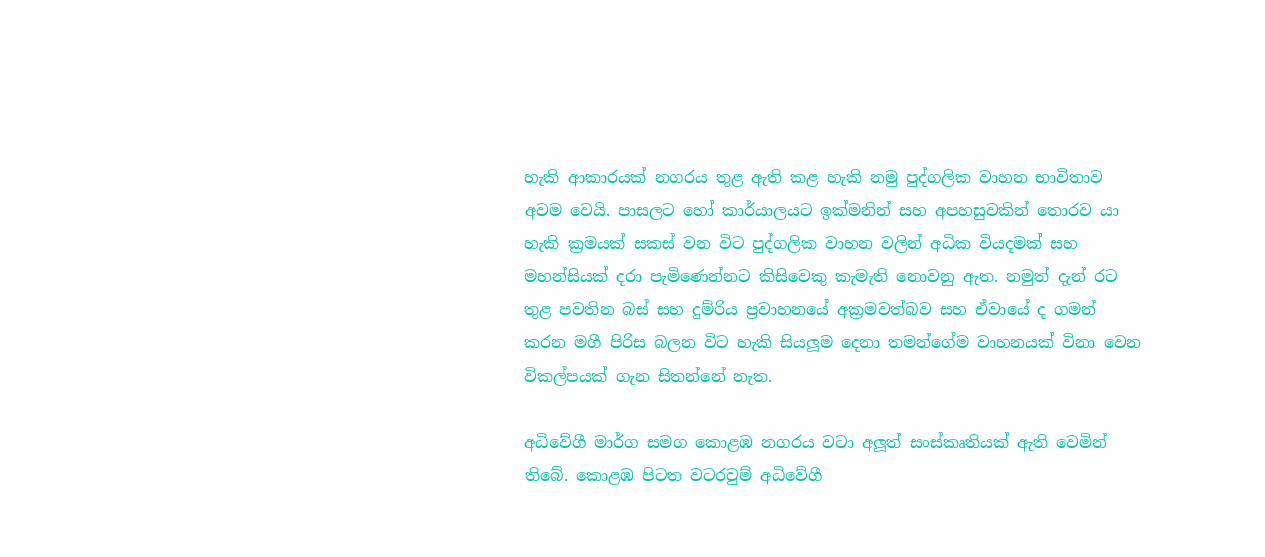හැකි ආකාරයක් නගරය තුළ ඇති කළ හැකි නමු පුද්ගලික වාහන භාවිතාව අවම වෙයි. පාසලට හෝ කාර්යාලයට ඉක්මනින් සහ අපහසුවකින් තොරව යා හැකි ක්‍රමයක් සකස් වන විට පුද්ගලික වාහන වලින් අධික වියදමක් සහ මහන්සියක් දරා පැමිණෙන්නට කිසිවෙකු කැමැති නොවනු ඇත. නමුත් දැන් රට තුළ පවතින බස් සහ දුම්රිය ප්‍රවාහනයේ අක්‍රමවත්බව සහ ඒවායේ ද ගමන් කරන මගී පිරිස බලන විට හැකි සියලූම දෙනා තමන්ගේම වාහනයක් විනා වෙන විකල්පයක් ගැන සිතන්නේ නැත.

අධිවේගී මාර්ග සමග කොළඹ නගරය වටා අලූත් සංස්කෘතියක් ඇති වෙමින් තිබේ. කොළඹ පිටත වටරවුම් අධිවේගී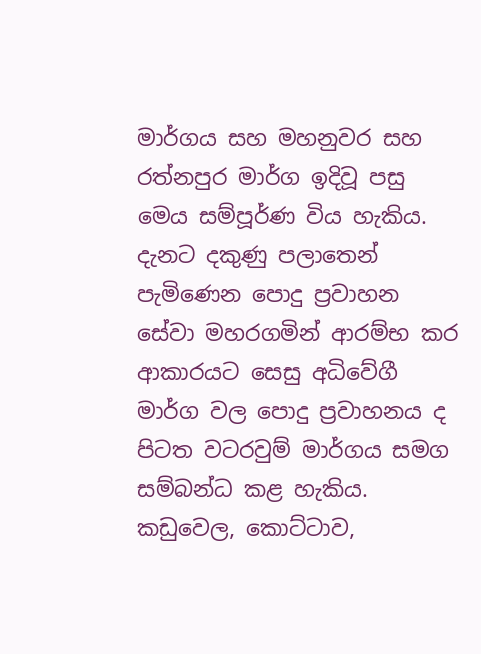මාර්ගය සහ මහනුවර සහ රත්නපුර මාර්ග ඉදිවූ පසු මෙය සම්පූර්ණ විය හැකිය. දැනට දකුණු පලාතෙන් පැමිණෙන පොදු ප්‍රවාහන සේවා මහරගමින් ආරම්භ කර ආකාරයට සෙසු අධිවේගී මාර්ග වල පොදු ප්‍රවාහනය ද පිටත වටරවුම් මාර්ගය සමග සම්බන්ධ කළ හැකිය. කඩුවෙල, කොට්ටාව,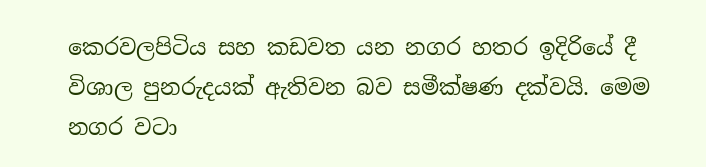කෙරවලපිටිය සහ කඩවත යන නගර හතර ඉදිරියේ දී විශාල පුනරුදයක් ඇතිවන බව සමීක්ෂණ දක්වයි. මෙම නගර වටා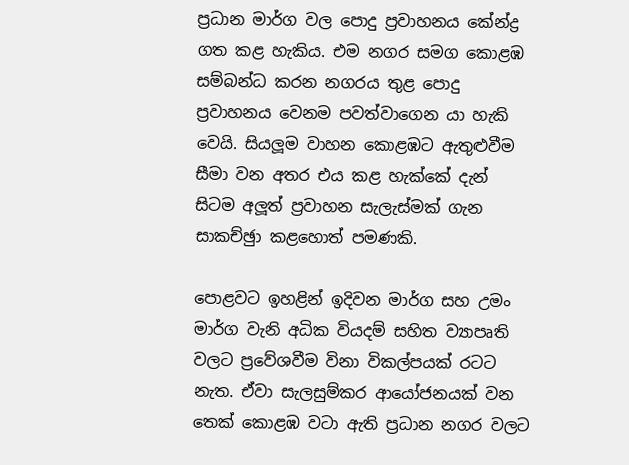ප්‍රධාන මාර්ග වල පොදු ප්‍රවාහනය කේන්ද්‍ර ගත කළ හැකිය. එම නගර සමග කොළඹ සම්බන්ධ කරන නගරය තුළ පොදු ප්‍රවාහනය වෙනම පවත්වාගෙන යා හැකි වෙයි. සියලූම වාහන කොළඹට ඇතුළුවීම සීමා වන අතර එය කළ හැක්කේ දැන් සිටම අලූත් ප්‍රවාහන සැලැස්මක් ගැන සාකච්ඡුා කළහොත් පමණකි.

පොළවට ඉහළින් ඉදිවන මාර්ග සහ උමං මාර්ග වැනි අධික වියදම් සහිත ව්‍යාපෘති වලට ප්‍රවේශවීම විනා විකල්පයක් රටට නැත. ඒවා සැලසුම්කර ආයෝජනයක් වන තෙක් කොළඹ වටා ඇති ප්‍රධාන නගර වලට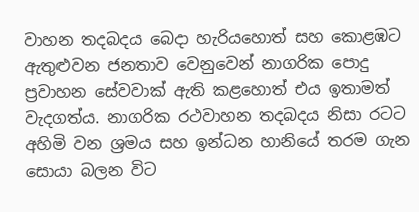වාහන තදබදය බෙදා හැරියහොත් සහ කොළඹට ඇතුළුවන ජනතාව වෙනුවෙන් නාගරික පොදු ප්‍රවාහන සේවවාක් ඇති කළහොත් එය ඉතාමත් වැදගත්ය. නාගරික රථවාහන තදබදය නිසා රටට අහිමි වන ශ්‍රමය සහ ඉන්ධන හානියේ තරම ගැන සොයා බලන විට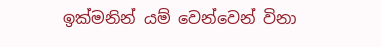ඉක්මනින් යම් වෙන්වෙන් විනා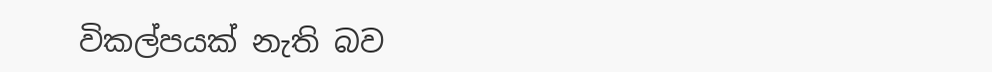විකල්පයක් නැති බව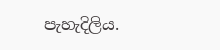පැහැදිලිය.